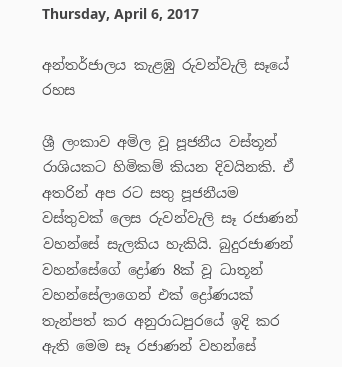Thursday, April 6, 2017

අන්තර්ජාලය කැළඹු රුවන්වැලි සෑයේ රහස

ශ්‍රී ලංකාව අමිල වූ පූජනීය වස්තූන් රාශියකට හිමිකම් කියන දිවයිනකි. ඒ අතරින් අප රට සතු පූජනීයම වස්තුවක් ලෙස රුවන්වැලි සෑ රජාණන් වහන්සේ සැලකිය හැකියි. බුදුරජාණන් වහන්සේගේ ද්‍රෝණ 8ක් වූ ධාතූන් වහන්සේලාගෙන් එක් ද්‍රෝණයක් තැන්පත් කර අනුරාධපුරයේ ඉදි කර ඇති මෙම සෑ රජාණන් වහන්සේ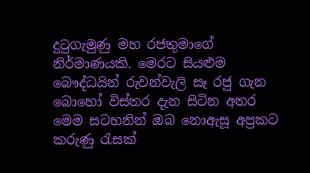දුටුගැමුණු මහ රජතුමාගේ නිර්මාණයකි. මෙරට සියළුම බෞද්ධයින් රුවන්වැලි සෑ රජු ගැන බොහෝ විස්තර දැන සිටින අතර මෙම සටහනින් ඔබ නොඇසූ අප්‍රකට කරුණු රැසක්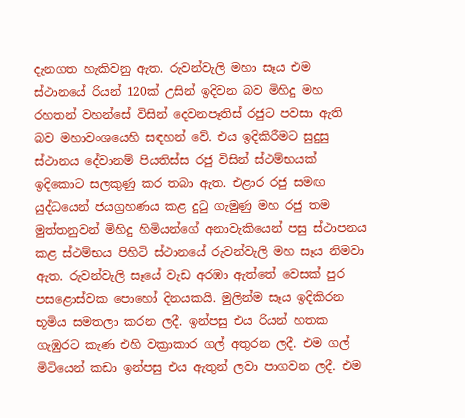දැනගත හැකිවනු ඇත. රුවන්වැලි මහා සෑය එම ස්ථානයේ රියන් 120ක් උසින් ඉදිවන බව මිහිදු මහ රහතන් වහන්සේ විසින් දෙවනපෑතිස් රජුට පවසා ඇති බව මහාවංශයෙහි සඳහන් වේ. එය ඉදිකිරීමට සුදුසු ස්ථානය දේවානම් පියතිස්ස රජු විසින් ස්ථම්භයක් ඉදිකොට සලකුණු කර තබා ඇත. එළාර රජු සමඟ යුද්ධයෙන් ජයග්‍රහණය කළ දුටු ගැමුණු මහ රජු තම මුත්තනුවන් මිහිදු හිමියන්ගේ අනාවැකියෙන් පසු ස්ථාපනය කළ ස්ථම්භය පිහිටි ස්ථානයේ රුවන්වැලි මහ සෑය නිමවා ඇත. රුවන්වැලි සෑයේ වැඩ අරඹා ඇත්තේ වෙසක් පුර පසළොස්වක පොහෝ දිනයකයි. මුලින්ම සෑය ඉදිකිරන භූමිය සමතලා කරන ලදී. ඉන්පසු එය රියන් හතක ගැඹුරට කැණ එහි වක්‍රාකාර ගල් අතුරන ලදී. එම ගල් මිටියෙන් කඩා ඉන්පසු එය ඇතුන් ලවා පාගවන ලදී. එම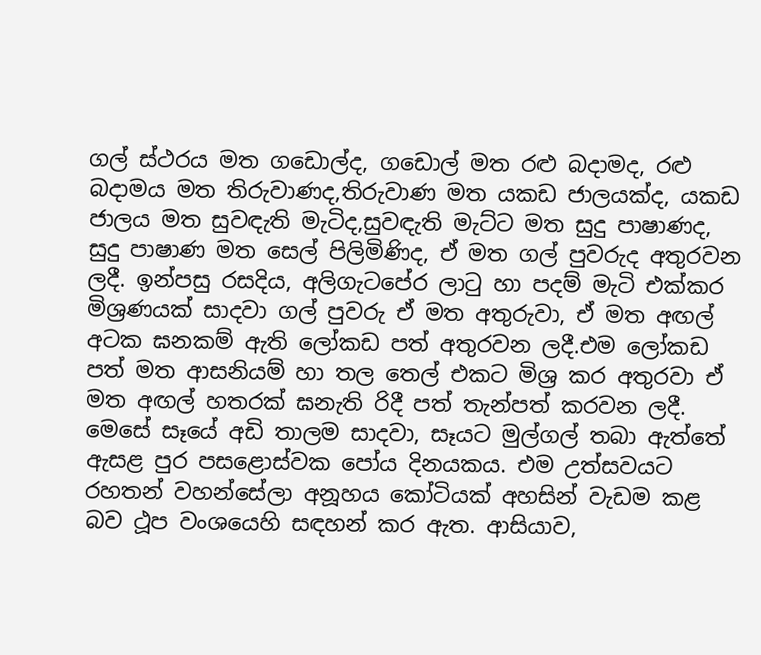ගල් ස්ථරය මත ගඩොල්ද, ගඩොල් මත රළු බදාමද, රළු බදාමය මත තිරුවාණද,තිරුවාණ මත යකඩ ජාලයක්ද, යකඩ ජාලය මත සුවඳැති මැටිද,සුවඳැති මැට්ට මත සුදු පාෂාණද, සුදු පාෂාණ මත සෙල් පිලිමිණිද, ඒ මත ගල් පුවරුද අතුරවන ලදී. ඉන්පසු රසදිය, අලිගැටපේර ලාටු හා පදම් මැටි එක්කර මිශ්‍රණයක් සාදවා ගල් පුවරු ඒ මත අතුරුවා, ඒ මත අඟල් අටක ඝනකම් ඇති ලෝකඩ පත් අතුරවන ලදී.එම ලෝකඩ පත් මත ආසනියම් හා තල තෙල් එකට මිශ්‍ර කර අතුරවා ඒ මත අඟල් හතරක් ඝනැති රිදී පත් තැන්පත් කරවන ලදී. මෙසේ සෑයේ අඩි තාලම සාදවා, සෑයට මුල්ගල් තබා ඇත්තේ ඇසළ පුර පසළොස්වක පෝය දිනයකය. එම උත්සවයට රහතන් වහන්සේලා අනූහය කෝටියක් අහසින් වැඩම කළ බව ථූප වංශයෙහි සඳහන් කර ඇත. ආසියාව,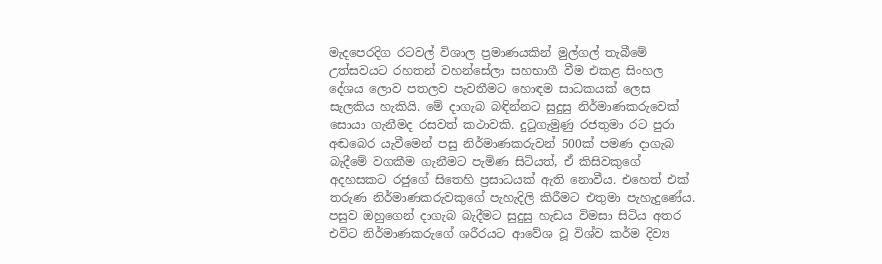මැදපෙරදිග රටවල් විශාල ප්‍රමාණයකින් මුල්ගල් තැබීමේ උත්සවයට රහතන් වහන්සේලා සහභාගී වීම එකළ සිංහල දේශය ලොව පතලව පැවතීමට හොඳම සාධකයක් ලෙස සැලකිය හැකියි. මේ දාගැබ බඳින්නට සුදුසු නිර්මාණකරුවෙක් සොයා ගැනීමද රසවත් කථාවකි. දුටුගැමුණු රජතුමා රට පුරා අඬබෙර යැවීමෙන් පසු නිර්මාණකරුවන් 500ක් පමණ දාගැබ බැදීමේ වගකීම ගැනීමට පැමිණ සිටියත්, ඒ කිසිවකුගේ අදහසකට රජුගේ සිතෙහි ප්‍රසාධයක් ඇති නොවීය. එහෙත් එක් තරුණ නිර්මාණකරුවකුගේ පැහැදිලි කිරීමට එතුමා පැහැදුණේය. පසුව ඔහුගෙන් දාගැබ බැදීමට සුදුසු හැඩය විමසා සිටිය අතර එවිට නිර්මාණකරුගේ ශරීරයට ආවේශ වූ විශ්ව කර්ම දිව්‍ය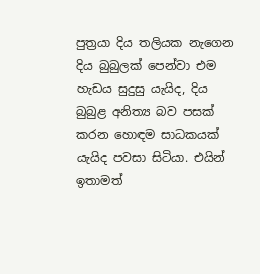පුත්‍රයා දිය තලියක නැගෙන දිය බුබුලක් පෙන්වා එම හැඩය සුදුසු යැයිද, දිය බුබුළ අනිත්‍ය බව පසක් කරන හොඳම සාධකයක් යැයිද පවසා සිටියා. එයින් ඉතාමත්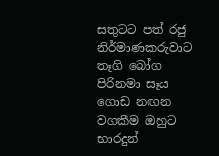සතුටට පත් රජු නිර්මාණකරුවාට තෑගි බෝග පිරිනමා සෑය ගොඩ නඟන වගකීම ඔහුට භාරදුන්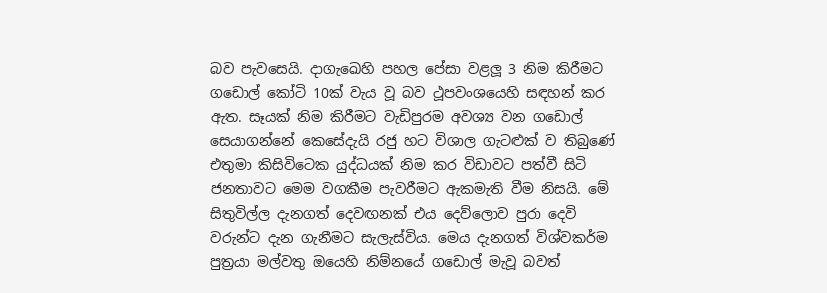බව පැවසෙයි. දාගැඛෙහි පහල පේසා වළලූ 3 නිම කිරීමට ගඩොල් කෝටි 10ක් වැය වූ බව ථූපවංශයෙහි සඳහන් කර ඇත. සෑයක් නිම කිරීමට වැඩිපුරම අවශ්‍ය වන ගඩොල් සෙයාගන්නේ කෙසේදැයි රජු හට විශාල ගැටළුක් ව තිබුණේ එතුමා කිසිවිටෙක යුද්ධයක් නිම කර විඩාවට පත්වී සිටි ජනතාවට මෙම වගකීම පැවරීමට ඇකමැති වීම නිසයි. මේ සිතුවිල්ල දැනගත් දෙවඟනක් එය දෙව්ලොව පුරා දෙවි වරුන්ට දැන ගැනීමට සැලැස්විය. මෙය දැනගත් විශ්වකර්ම පුත්‍රයා මල්වතු ඔයෙහි නිම්නයේ ගඩොල් මැවූ බවත්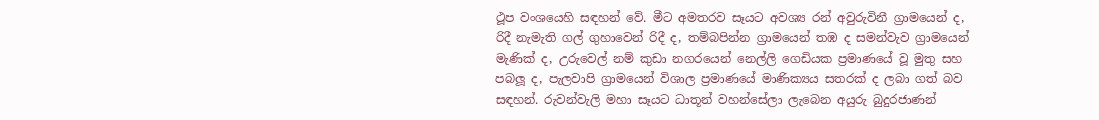ථූප වංශයෙහි සඳහන් වේ. මීට අමතරව සෑයට අවශ්‍ය රන් අවුරුවිනී ග්‍රාමයෙන් ද, රිදී නැමැති ගල් ගුහාවෙන් රිදී ද, තම්බපින්න ග්‍රාමයෙන් තඹ ද සමන්වැව ග්‍රාමයෙන් මැණික් ද, උරුවෙල් නම් කුඩා නගරයෙන් නෙල්ලි ගෙඩියක ප්‍රමාණයේ වූ මුතු සහ පබලූ ද, පැලවාපි ග්‍රාමයෙන් විශාල ප්‍රමාණයේ මාණික්‍යය සතරක් ද ලබා ගත් බව සඳහන්. රුවන්වැලි මහා සෑයට ධාතූන් වහන්සේලා ලැබෙන අයුරු බුදුරජාණන්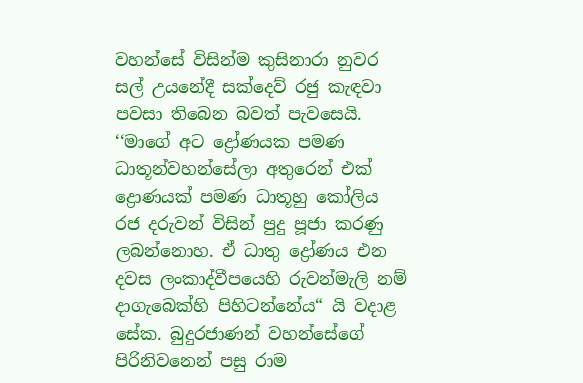වහන්සේ විසින්ම කුසිනාරා නුවර සල් උයනේදී සක්දෙව් රජු කැඳවා පවසා තිබෙන බවත් පැවසෙයි. ‘‘මාගේ අට ද්‍රෝණයක පමණ ධාතූන්වහන්සේලා අතුරෙන් එක් ද්‍රොණයක් පමණ ධාතූහු කෝලිය රජ දරුවන් විසින් පුදු පූජා කරණු ලබන්නොහ. ඒ ධාතු ද්‍රෝණය එන දවස ලංකාද්වීපයෙහි රුවන්මැලි නම් දාගැබෙක්හි පිහිටන්නේය“ යි වදාළ සේක. බුදුරජාණන් වහන්සේගේ පිරිනිවනෙන් පසු රාම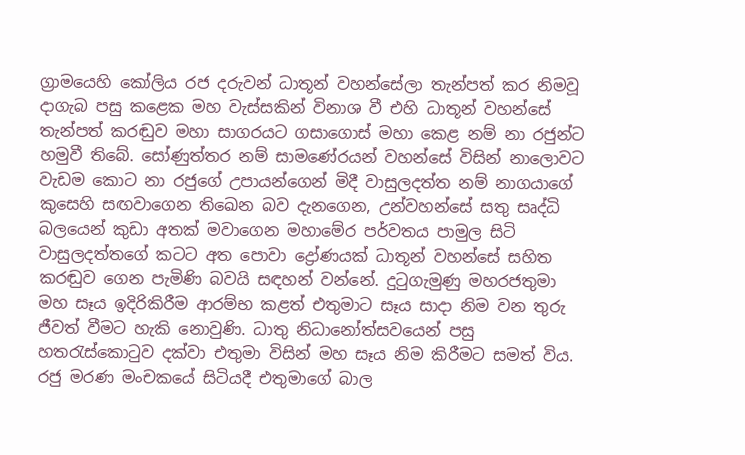ග්‍රාමයෙහි කෝලිය රජ දරුවන් ධාතූන් වහන්සේලා තැන්පත් කර නිමවූ දාගැබ පසු කළෙක මහ වැස්සකින් විනාශ වී එහි ධාතූන් වහන්සේ තැන්පත් කරඬුව මහා සාගරයට ගසාගොස් මහා කෙළ නම් නා රජුන්ට හමුවී තිබේ. සෝණුත්තර නම් සාමණේරයන් වහන්සේ විසින් නාලොවට වැඩම කොට නා රජුගේ උපායන්ගෙන් මිදී වාසුලදත්ත නම් නාගයාගේ කුසෙහි සඟවාගෙන තිඛෙන බව දැනගෙන, උන්වහන්සේ සතු සෘද්ධි බලයෙන් කුඩා අතක් මවාගෙන මහාමේර පර්වතය පාමුල සිටි වාසුලදත්තගේ කටට අත පොවා ද්‍රෝණයක් ධාතූන් වහන්සේ සහිත කරඬුව ගෙන පැමිණි බවයි සඳහන් වන්නේ. දුටුගැමුණු මහරජතුමා මහ සෑය ඉදිරිකිරීම ආරම්භ කළත් එතුමාට සෑය සාදා නිම වන තුරු ජීවත් වීමට හැකි නොවුණි. ධාතු නිධානෝත්සවයෙන් පසු හතරැස්කොටුව දක්වා එතුමා විසින් මහ සෑය නිම කිරීමට සමත් විය. රජු මරණ මංචකයේ සිටියදී එතුමාගේ බාල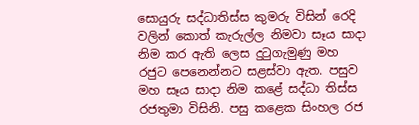සොයුරු සද්ධාතිස්ස කුමරු විසින් රෙදි වලින් කොත් කැරුල්ල නිමවා සෑය සාදා නිම කර ඇති ලෙස දුටුගැමුණු මහ රජුට පෙනෙන්නට සළස්වා ඇත. පසුව මහ සෑය සාදා නිම කළේ සද්ධා තිස්ස රජතුමා විසිනි. පසු කළෙක සිංහල රජ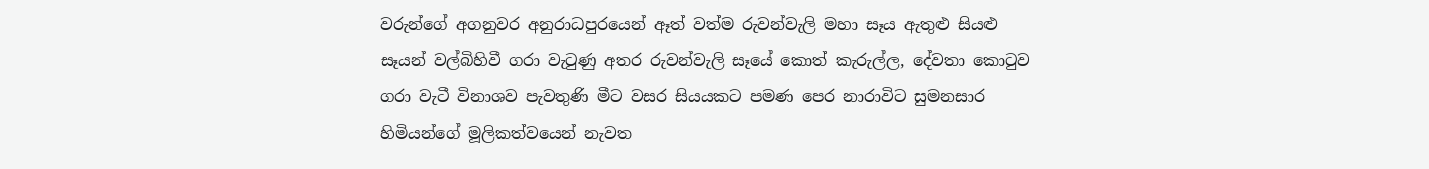වරුන්ගේ අගනුවර අනුරාධපුරයෙන් ඈත් වත්ම රුවන්වැලි මහා සෑය ඇතුළු සියළු සෑයන් වල්බිහිවී ගරා වැටුණු අතර රුවන්වැලි සෑයේ කොත් කැරුල්ල, දේවතා කොටුව ගරා වැටී විනාශව පැවතුණි මීට වසර සියයකට පමණ පෙර නාරාවිට සුමනසාර හිමියන්ගේ මූලිකත්වයෙන් නැවත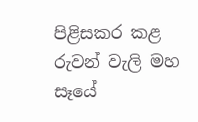පිළිසකර කළ රුවන් වැලි මහ සෑයේ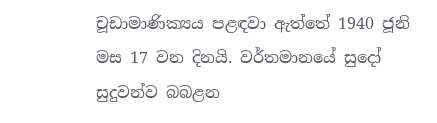චූඩාමාණික්‍යය පළඳවා ඇත්තේ 1940 ජූනි මස 17 වන දිනයි. වර්තමානයේ සුදෝ සුදුවන්ව බබළන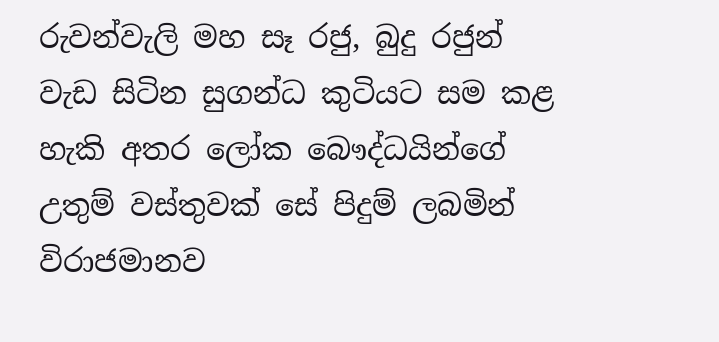රුවන්වැලි මහ සෑ රජු, බුදු රජුන් වැඩ සිටින සුගන්ධ කුටියට සම කළ හැකි අතර ලෝක බෞද්ධයින්ගේ උතුම් වස්තුවක් සේ පිදුම් ලබමින් විරාජමානව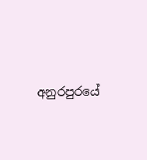අනුරපුරයේ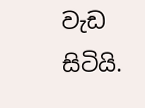වැඩ සිටියි.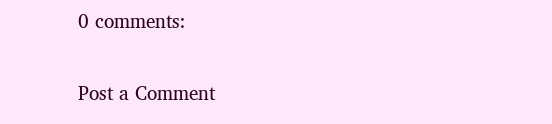0 comments:

Post a Comment